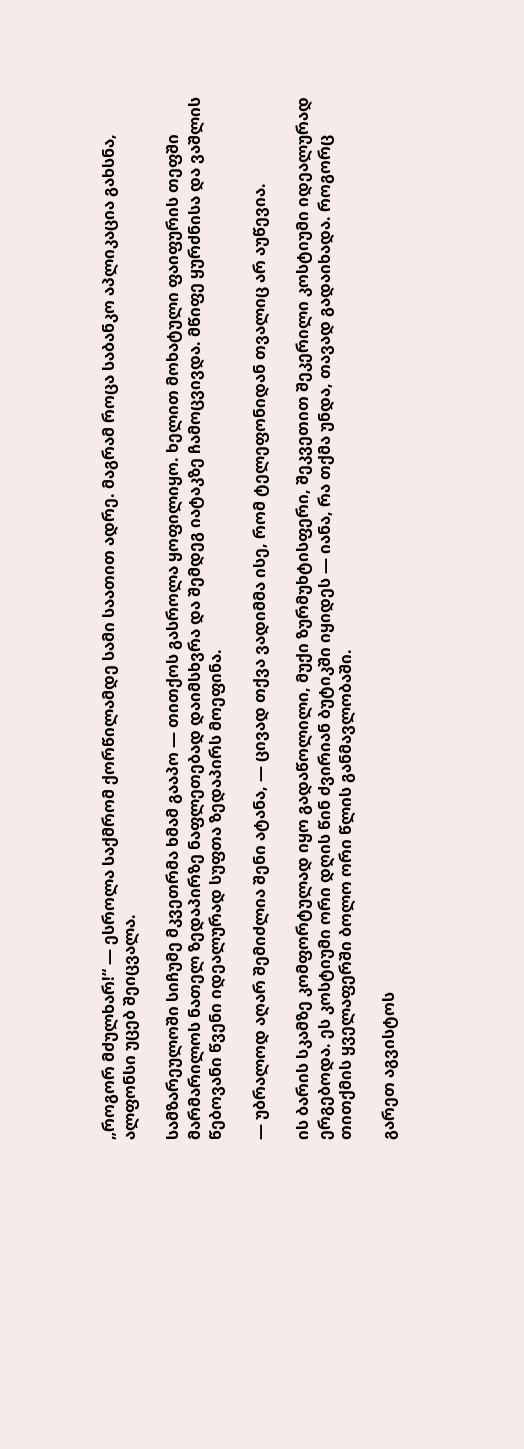„როგორ მძულხარ!“ — ესროლა საქმრომ ქორწილამდე სამი საათით ადრე. მაგრამ როცა საბანკო აპლიკაცია გახსნა, ალფონსი უცებ შეიცვალა.

სამზარეულოში სიჩუმე მკვეთრმა ხმამ გააპო — თითქოს გასროლა ყოფილიყო. ხელით მოხატული ფაიფურის თეფში მარმარილოს ნათელ ზედაპირზე ნაფლეთებად დაიმსხვრა და შემდეგ იატაკზე ჩამოცვივდა. მწიფე ყურძნისა და ვაშლის წებოვანი წვენი იდეალურად სუფთა ზედაპირს მოეფინა.

— უბრალოდ აღარ შემიძლია შენი ატანა, — ცივად თქვა ვადიმმა ისე, რომ ტელეფონიდან თვალიც არ აუწევია.

ის ბარის სკამზე კომფორტულად იყო გადაწოლილი, მუქი ზურმუხტისფერი, შეკვეთით შეკერილი კოსტიუმი იდეალურად ერგებოდა. ეს კოსტიუმი ორი დღის წინ ძვირიან ბუტიკში იყიდეს — იანა, რა თქმა უნდა, თავად გადაიხადა. როგორც თითქმის ყველაფერში ბოლო ორი წლის განმავლობაში.

გარეთ აგვისტოს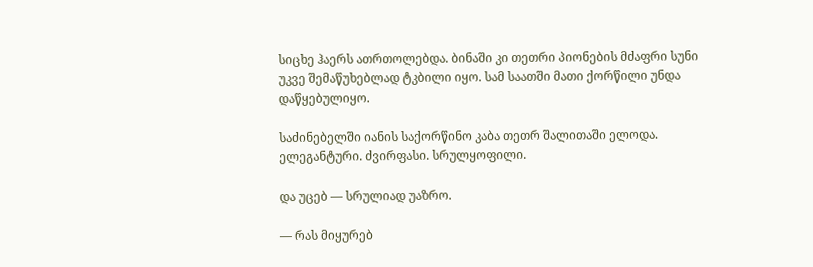სიცხე ჰაერს ათრთოლებდა. ბინაში კი თეთრი პიონების მძაფრი სუნი უკვე შემაწუხებლად ტკბილი იყო. სამ საათში მათი ქორწილი უნდა დაწყებულიყო.

საძინებელში იანის საქორწინო კაბა თეთრ შალითაში ელოდა. ელეგანტური. ძვირფასი. სრულყოფილი.

და უცებ — სრულიად უაზრო.

— რას მიყურებ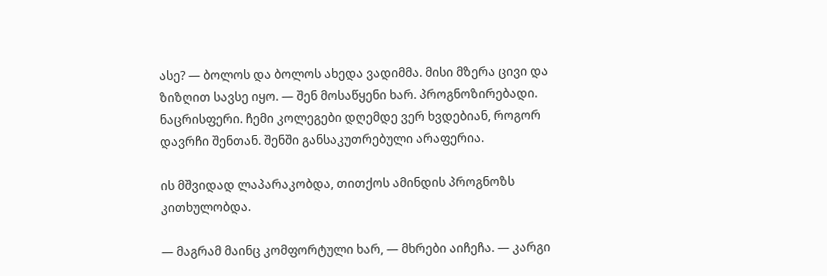ასე? — ბოლოს და ბოლოს ახედა ვადიმმა. მისი მზერა ცივი და ზიზღით სავსე იყო. — შენ მოსაწყენი ხარ. პროგნოზირებადი. ნაცრისფერი. ჩემი კოლეგები დღემდე ვერ ხვდებიან, როგორ დავრჩი შენთან. შენში განსაკუთრებული არაფერია.

ის მშვიდად ლაპარაკობდა, თითქოს ამინდის პროგნოზს კითხულობდა.

— მაგრამ მაინც კომფორტული ხარ, — მხრები აიჩეჩა. — კარგი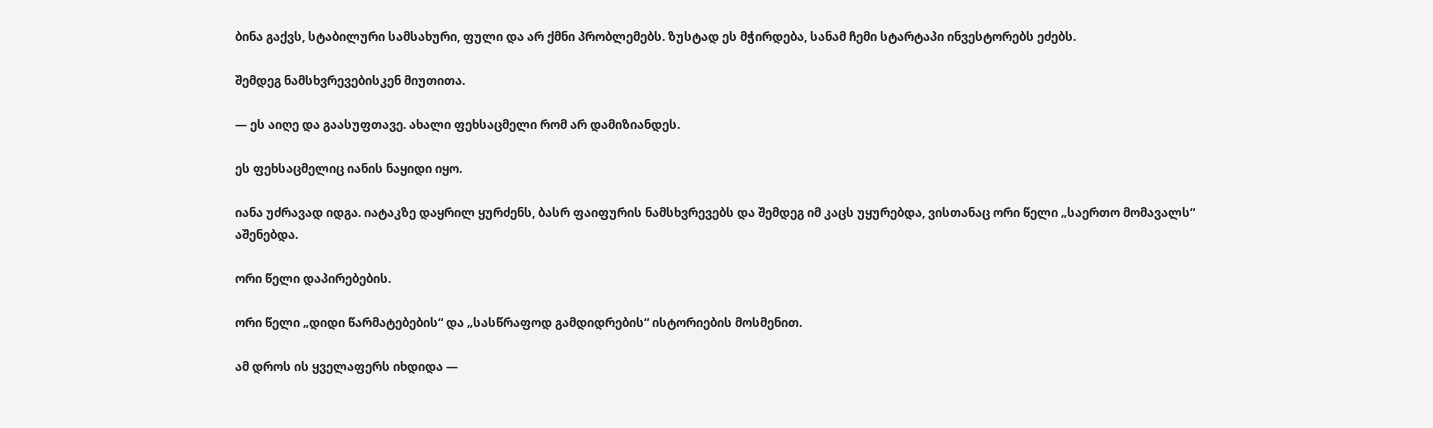ბინა გაქვს, სტაბილური სამსახური, ფული და არ ქმნი პრობლემებს. ზუსტად ეს მჭირდება, სანამ ჩემი სტარტაპი ინვესტორებს ეძებს.

შემდეგ ნამსხვრევებისკენ მიუთითა.

— ეს აიღე და გაასუფთავე. ახალი ფეხსაცმელი რომ არ დამიზიანდეს.

ეს ფეხსაცმელიც იანის ნაყიდი იყო.

იანა უძრავად იდგა. იატაკზე დაყრილ ყურძენს, ბასრ ფაიფურის ნამსხვრევებს და შემდეგ იმ კაცს უყურებდა, ვისთანაც ორი წელი „საერთო მომავალს“ აშენებდა.

ორი წელი დაპირებების.

ორი წელი „დიდი წარმატებების“ და „სასწრაფოდ გამდიდრების“ ისტორიების მოსმენით.

ამ დროს ის ყველაფერს იხდიდა —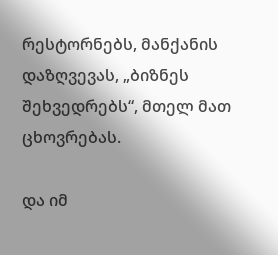რესტორნებს, მანქანის დაზღვევას, „ბიზნეს შეხვედრებს“, მთელ მათ ცხოვრებას.

და იმ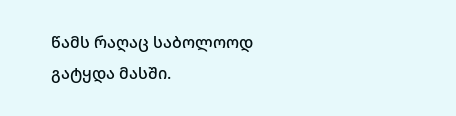წამს რაღაც საბოლოოდ გატყდა მასში.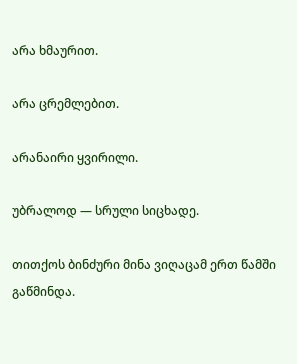არა ხმაურით.

არა ცრემლებით.

არანაირი ყვირილი.

უბრალოდ — სრული სიცხადე.

თითქოს ბინძური მინა ვიღაცამ ერთ წამში გაწმინდა.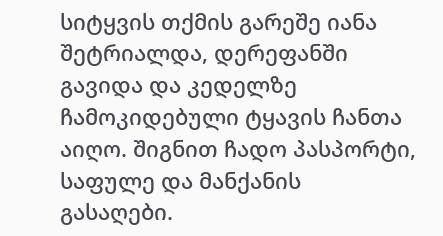სიტყვის თქმის გარეშე იანა შეტრიალდა, დერეფანში გავიდა და კედელზე ჩამოკიდებული ტყავის ჩანთა აიღო. შიგნით ჩადო პასპორტი, საფულე და მანქანის გასაღები.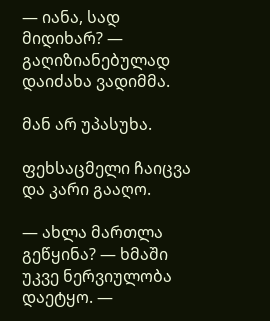— იანა, სად მიდიხარ? — გაღიზიანებულად დაიძახა ვადიმმა.

მან არ უპასუხა.

ფეხსაცმელი ჩაიცვა და კარი გააღო.

— ახლა მართლა გეწყინა? — ხმაში უკვე ნერვიულობა დაეტყო. —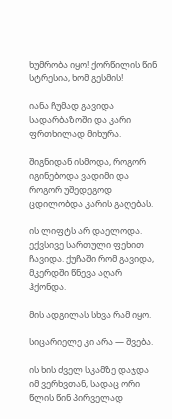ხუმრობა იყო! ქორწილის წინ სტრესია, ხომ გესმის!

იანა ჩუმად გავიდა სადარბაზოში და კარი ფრთხილად მიხურა.

შიგნიდან ისმოდა, როგორ იგინებოდა ვადიმი და როგორ უშედეგოდ ცდილობდა კარის გაღებას.

ის ლიფტს არ დაელოდა. ექვსივე სართული ფეხით ჩავიდა. ქუჩაში რომ გავიდა, მკერდში წნევა აღარ ჰქონდა.

მის ადგილას სხვა რამ იყო.

სიცარიელე კი არა — შვება.

ის ხის ძველ სკამზე დაჯდა იმ ვერხვთან, სადაც ორი წლის წინ პირველად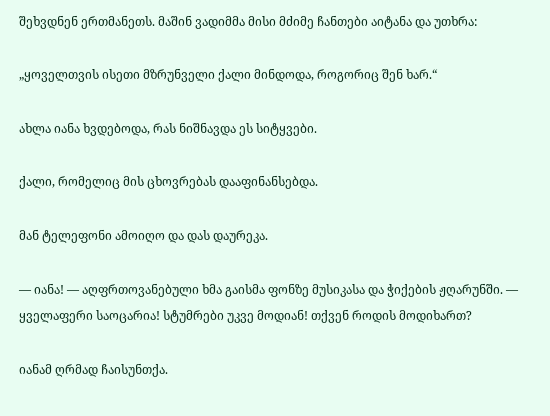შეხვდნენ ერთმანეთს. მაშინ ვადიმმა მისი მძიმე ჩანთები აიტანა და უთხრა:

„ყოველთვის ისეთი მზრუნველი ქალი მინდოდა, როგორიც შენ ხარ.“

ახლა იანა ხვდებოდა, რას ნიშნავდა ეს სიტყვები.

ქალი, რომელიც მის ცხოვრებას დააფინანსებდა.

მან ტელეფონი ამოიღო და დას დაურეკა.

— იანა! — აღფრთოვანებული ხმა გაისმა ფონზე მუსიკასა და ჭიქების ჟღარუნში. — ყველაფერი საოცარია! სტუმრები უკვე მოდიან! თქვენ როდის მოდიხართ?

იანამ ღრმად ჩაისუნთქა.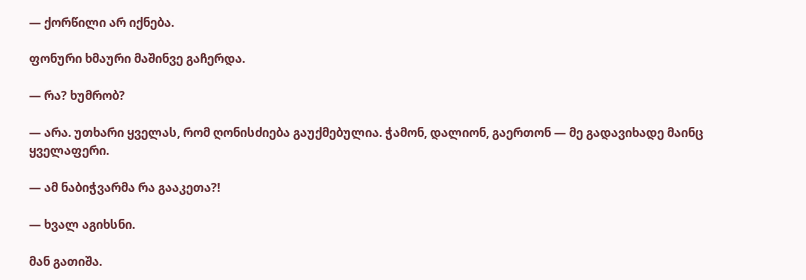— ქორწილი არ იქნება.

ფონური ხმაური მაშინვე გაჩერდა.

— რა? ხუმრობ?

— არა. უთხარი ყველას, რომ ღონისძიება გაუქმებულია. ჭამონ, დალიონ, გაერთონ — მე გადავიხადე მაინც ყველაფერი.

— ამ ნაბიჭვარმა რა გააკეთა?!

— ხვალ აგიხსნი.

მან გათიშა.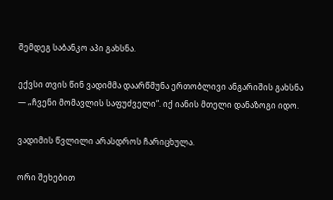შემდეგ საბანკო აპი გახსნა.

ექვსი თვის წინ ვადიმმა დაარწმუნა ერთობლივი ანგარიშის გახსნა — „ჩვენი მომავლის საფუძველი“. იქ იანის მთელი დანაზოგი იდო.

ვადიმის წვლილი არასდროს ჩარიცხულა.

ორი შეხებით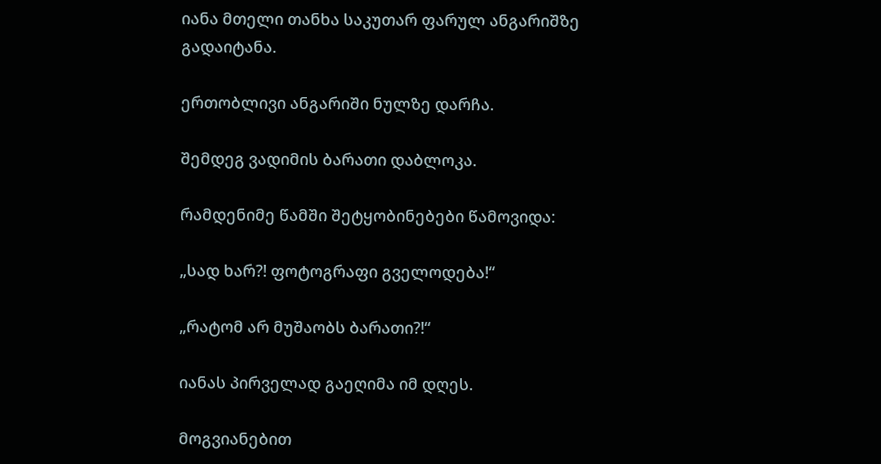იანა მთელი თანხა საკუთარ ფარულ ანგარიშზე გადაიტანა.

ერთობლივი ანგარიში ნულზე დარჩა.

შემდეგ ვადიმის ბარათი დაბლოკა.

რამდენიმე წამში შეტყობინებები წამოვიდა:

„სად ხარ?! ფოტოგრაფი გველოდება!“

„რატომ არ მუშაობს ბარათი?!“

იანას პირველად გაეღიმა იმ დღეს.

მოგვიანებით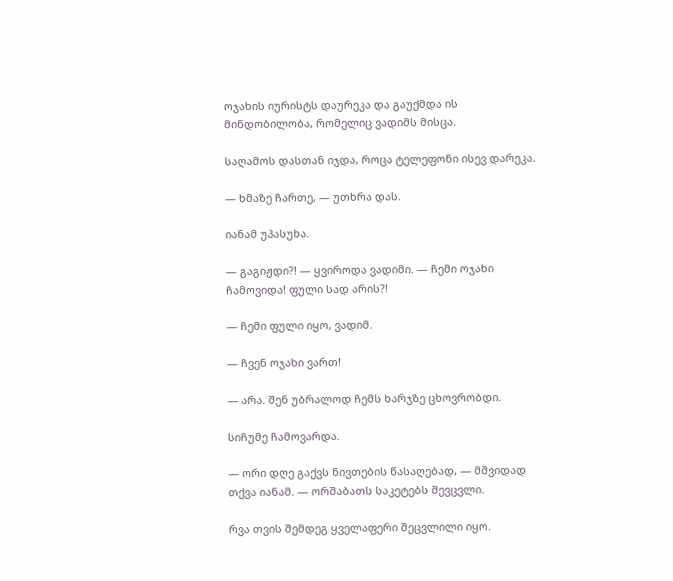ოჯახის იურისტს დაურეკა და გაუქმდა ის მინდობილობა, რომელიც ვადიმს მისცა.

საღამოს დასთან იჯდა, როცა ტელეფონი ისევ დარეკა.

— ხმაზე ჩართე, — უთხრა დას.

იანამ უპასუხა.

— გაგიჟდი?! — ყვიროდა ვადიმი. — ჩემი ოჯახი ჩამოვიდა! ფული სად არის?!

— ჩემი ფული იყო, ვადიმ.

— ჩვენ ოჯახი ვართ!

— არა. შენ უბრალოდ ჩემს ხარჯზე ცხოვრობდი.

სიჩუმე ჩამოვარდა.

— ორი დღე გაქვს ნივთების წასაღებად, — მშვიდად თქვა იანამ. — ორშაბათს საკეტებს შევცვლი.

რვა თვის შემდეგ ყველაფერი შეცვლილი იყო.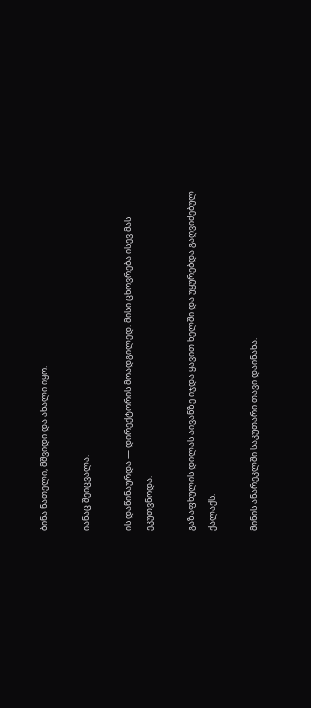ბინა ნათელი, მშვიდი და ახალი იყო.

იანაც შეიცვალა.

ის დაწინაურდა — დირექტორის მოადგილედ. მისი ცხოვრება ისევ მას ეკუთვნოდა.

გაზაფხულის დილას აივანზე იჯდა ყავით ხელში და უყურებდა გაღვიძებულ ქალაქს.

მინის ანარეკლში საკუთარი თავი დაინახა.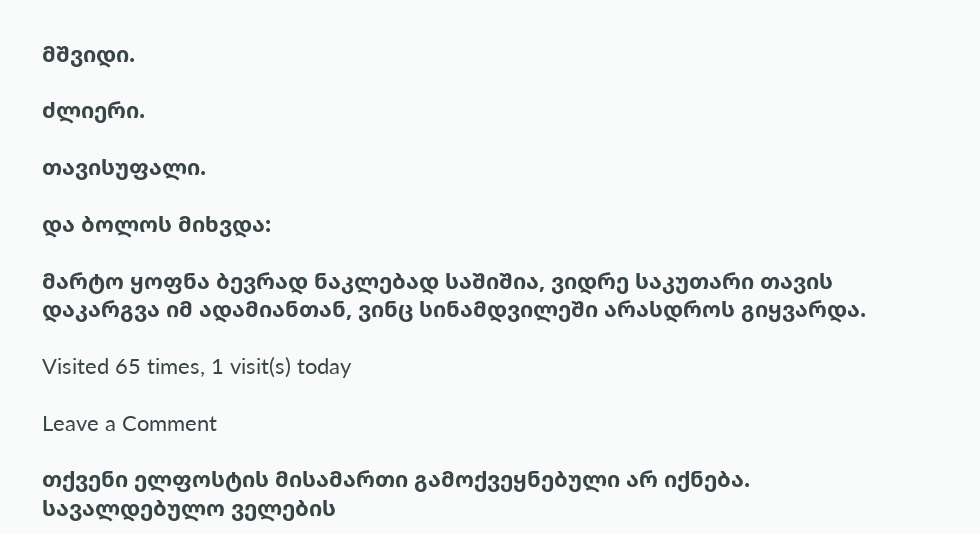მშვიდი.

ძლიერი.

თავისუფალი.

და ბოლოს მიხვდა:

მარტო ყოფნა ბევრად ნაკლებად საშიშია, ვიდრე საკუთარი თავის დაკარგვა იმ ადამიანთან, ვინც სინამდვილეში არასდროს გიყვარდა.

Visited 65 times, 1 visit(s) today

Leave a Comment

თქვენი ელფოსტის მისამართი გამოქვეყნებული არ იქნება. სავალდებულო ველების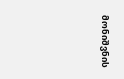მონიშვნის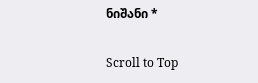ნიშანი *

Scroll to Top